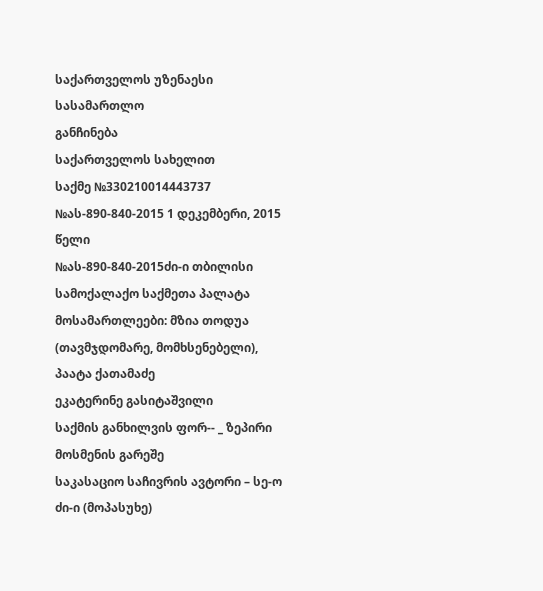საქართველოს უზენაესი სასამართლო
განჩინება
საქართველოს სახელით
საქმე №330210014443737
№ას-890-840-2015 1 დეკემბერი, 2015 წელი
№ას-890-840-2015ძი-ი თბილისი
სამოქალაქო საქმეთა პალატა
მოსამართლეები: მზია თოდუა (თავმჯდომარე, მომხსენებელი),
პაატა ქათამაძე
ეკატერინე გასიტაშვილი
საქმის განხილვის ფორ-- _ ზეპირი მოსმენის გარეშე
საკასაციო საჩივრის ავტორი – სე-ო ძი-ი (მოპასუხე)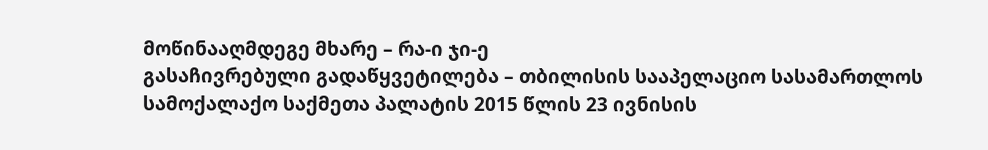მოწინააღმდეგე მხარე – რა-ი ჯი-ე
გასაჩივრებული გადაწყვეტილება – თბილისის სააპელაციო სასამართლოს სამოქალაქო საქმეთა პალატის 2015 წლის 23 ივნისის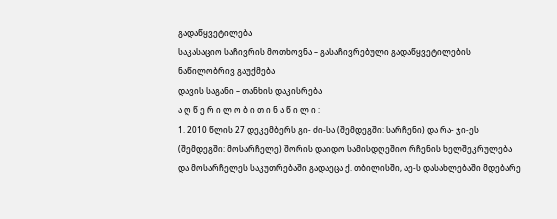გადაწყვეტილება
საკასაციო საჩივრის მოთხოვნა – გასაჩივრებული გადაწყვეტილების ნაწილობრივ გაუქმება
დავის საგანი – თანხის დაკისრება
ა ღ წ ე რ ი ლ ო ბ ი თ ი ნ ა წ ი ლ ი :
1. 2010 წლის 27 დეკემბერს გი- ძი-სა (შემდეგში: სარჩენი) და რა- ჯი-ეს (შემდეგში: მოსარჩელე) შორის დაიდო სამისდღეშიო რჩენის ხელშეკრულება და მოსარჩელეს საკუთრებაში გადაეცა ქ. თბილისში, აე-ს დასახლებაში მდებარე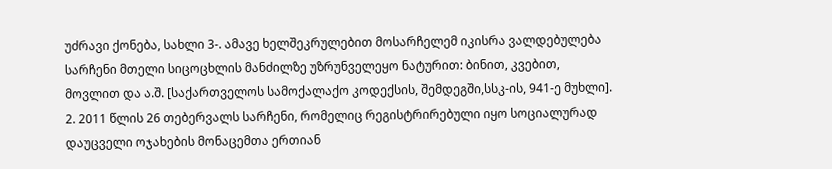უძრავი ქონება, სახლი 3-. ამავე ხელშეკრულებით მოსარჩელემ იკისრა ვალდებულება სარჩენი მთელი სიცოცხლის მანძილზე უზრუნველეყო ნატურით: ბინით, კვებით, მოვლით და ა.შ. [საქართველოს სამოქალაქო კოდექსის, შემდეგში,სსკ-ის, 941-ე მუხლი].
2. 2011 წლის 26 თებერვალს სარჩენი, რომელიც რეგისტრირებული იყო სოციალურად დაუცველი ოჯახების მონაცემთა ერთიან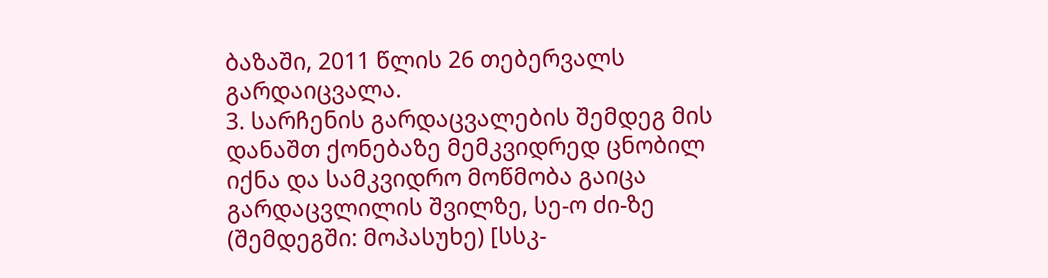ბაზაში, 2011 წლის 26 თებერვალს გარდაიცვალა.
3. სარჩენის გარდაცვალების შემდეგ მის დანაშთ ქონებაზე მემკვიდრედ ცნობილ იქნა და სამკვიდრო მოწმობა გაიცა გარდაცვლილის შვილზე, სე-ო ძი-ზე (შემდეგში: მოპასუხე) [სსკ-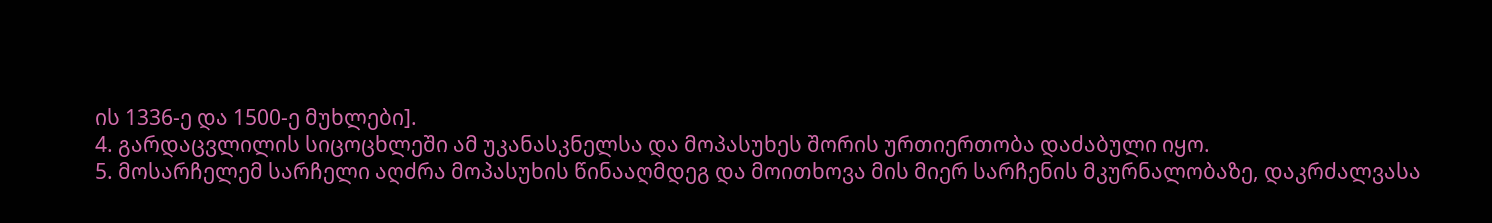ის 1336-ე და 1500-ე მუხლები].
4. გარდაცვლილის სიცოცხლეში ამ უკანასკნელსა და მოპასუხეს შორის ურთიერთობა დაძაბული იყო.
5. მოსარჩელემ სარჩელი აღძრა მოპასუხის წინააღმდეგ და მოითხოვა მის მიერ სარჩენის მკურნალობაზე, დაკრძალვასა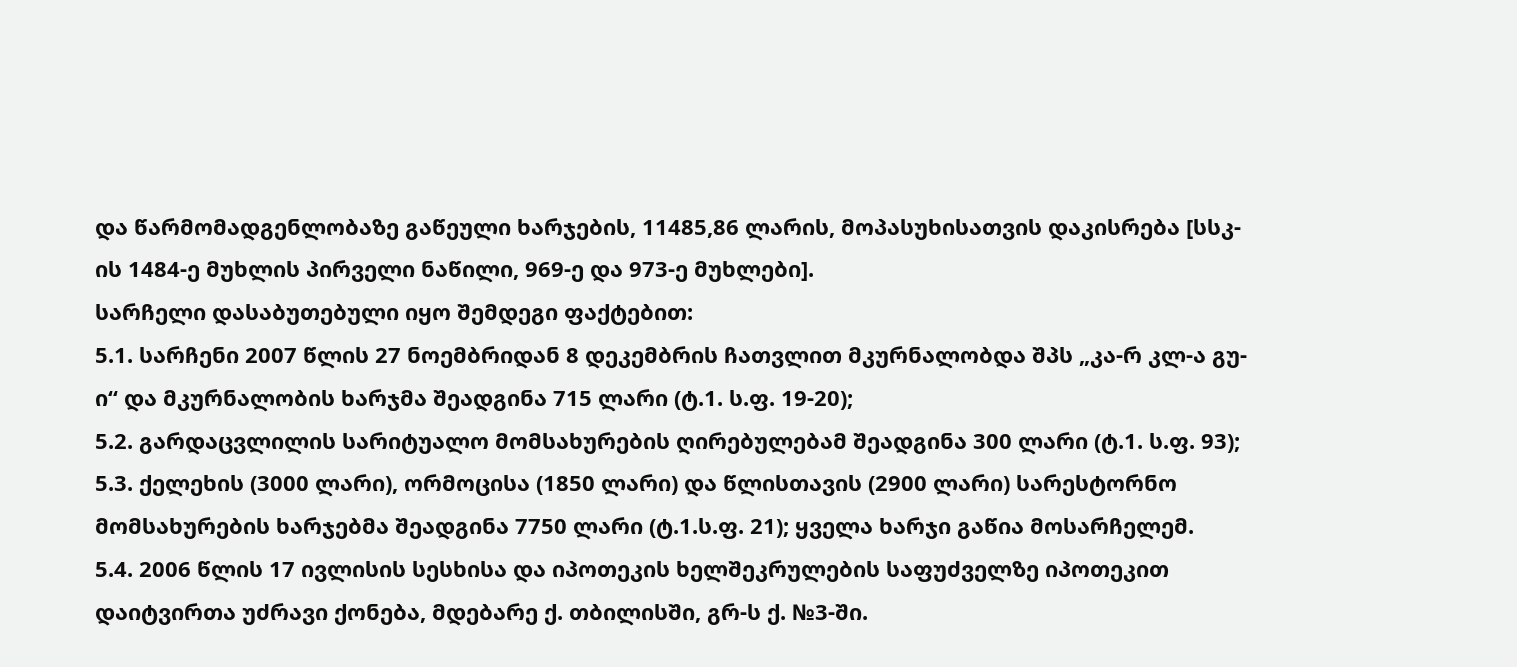და წარმომადგენლობაზე გაწეული ხარჯების, 11485,86 ლარის, მოპასუხისათვის დაკისრება [სსკ-ის 1484-ე მუხლის პირველი ნაწილი, 969-ე და 973-ე მუხლები].
სარჩელი დასაბუთებული იყო შემდეგი ფაქტებით:
5.1. სარჩენი 2007 წლის 27 ნოემბრიდან 8 დეკემბრის ჩათვლით მკურნალობდა შპს „კა-რ კლ-ა გუ-ი“ და მკურნალობის ხარჯმა შეადგინა 715 ლარი (ტ.1. ს.ფ. 19-20);
5.2. გარდაცვლილის სარიტუალო მომსახურების ღირებულებამ შეადგინა 300 ლარი (ტ.1. ს.ფ. 93);
5.3. ქელეხის (3000 ლარი), ორმოცისა (1850 ლარი) და წლისთავის (2900 ლარი) სარესტორნო მომსახურების ხარჯებმა შეადგინა 7750 ლარი (ტ.1.ს.ფ. 21); ყველა ხარჯი გაწია მოსარჩელემ.
5.4. 2006 წლის 17 ივლისის სესხისა და იპოთეკის ხელშეკრულების საფუძველზე იპოთეკით დაიტვირთა უძრავი ქონება, მდებარე ქ. თბილისში, გრ-ს ქ. №3-ში.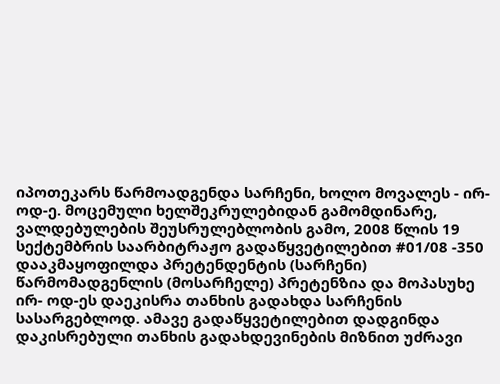იპოთეკარს წარმოადგენდა სარჩენი, ხოლო მოვალეს - ირ- ოდ-ე. მოცემული ხელშეკრულებიდან გამომდინარე, ვალდებულების შეუსრულებლობის გამო, 2008 წლის 19 სექტემბრის საარბიტრაჟო გადაწყვეტილებით #01/08 -350 დააკმაყოფილდა პრეტენდენტის (სარჩენი) წარმომადგენლის (მოსარჩელე) პრეტენზია და მოპასუხე ირ- ოდ-ეს დაეკისრა თანხის გადახდა სარჩენის სასარგებლოდ. ამავე გადაწყვეტილებით დადგინდა დაკისრებული თანხის გადახდევინების მიზნით უძრავი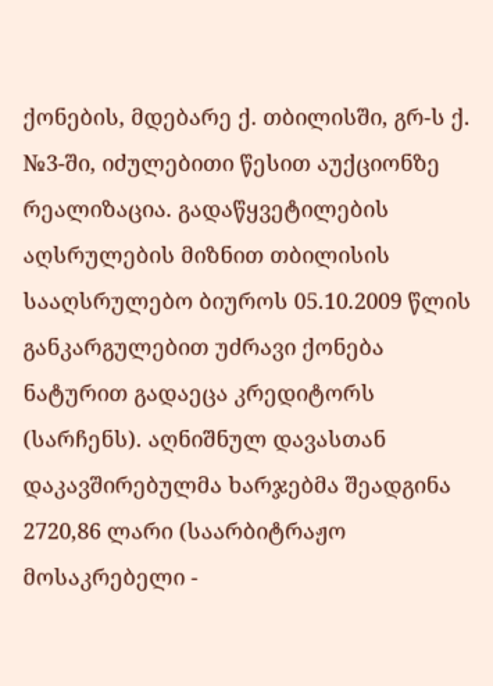ქონების, მდებარე ქ. თბილისში, გრ-ს ქ. №3-ში, იძულებითი წესით აუქციონზე რეალიზაცია. გადაწყვეტილების აღსრულების მიზნით თბილისის სააღსრულებო ბიუროს 05.10.2009 წლის განკარგულებით უძრავი ქონება ნატურით გადაეცა კრედიტორს (სარჩენს). აღნიშნულ დავასთან დაკავშირებულმა ხარჯებმა შეადგინა 2720,86 ლარი (საარბიტრაჟო მოსაკრებელი -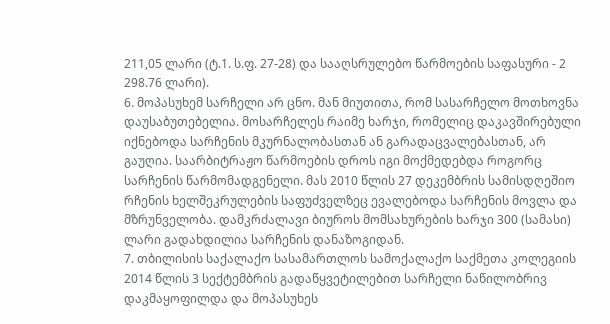211,05 ლარი (ტ.1. ს.ფ. 27-28) და სააღსრულებო წარმოების საფასური - 2 298.76 ლარი).
6. მოპასუხემ სარჩელი არ ცნო. მან მიუთითა, რომ სასარჩელო მოთხოვნა დაუსაბუთებელია. მოსარჩელეს რაიმე ხარჯი, რომელიც დაკავშირებული იქნებოდა სარჩენის მკურნალობასთან ან გარადაცვალებასთან, არ გაუღია. საარბიტრაჟო წარმოების დროს იგი მოქმედებდა როგორც სარჩენის წარმომადგენელი. მას 2010 წლის 27 დეკემბრის სამისდღეშიო რჩენის ხელშეკრულების საფუძველზეც ევალებოდა სარჩენის მოვლა და მზრუნველობა. დამკრძალავი ბიუროს მომსახურების ხარჯი 300 (სამასი) ლარი გადახდილია სარჩენის დანაზოგიდან.
7. თბილისის საქალაქო სასამართლოს სამოქალაქო საქმეთა კოლეგიის 2014 წლის 3 სექტემბრის გადაწყვეტილებით სარჩელი ნაწილობრივ დაკმაყოფილდა და მოპასუხეს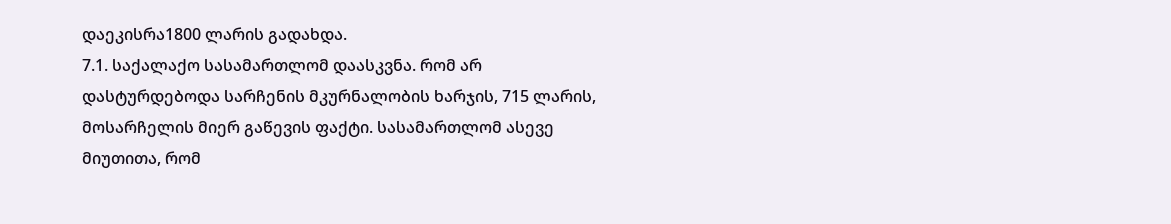დაეკისრა1800 ლარის გადახდა.
7.1. საქალაქო სასამართლომ დაასკვნა. რომ არ დასტურდებოდა სარჩენის მკურნალობის ხარჯის, 715 ლარის, მოსარჩელის მიერ გაწევის ფაქტი. სასამართლომ ასევე მიუთითა, რომ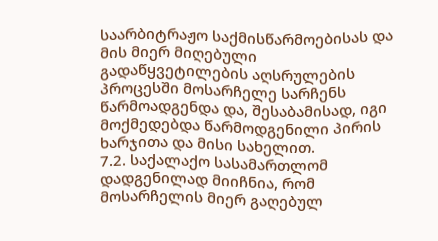საარბიტრაჟო საქმისწარმოებისას და მის მიერ მიღებული გადაწყვეტილების აღსრულების პროცესში მოსარჩელე სარჩენს წარმოადგენდა და, შესაბამისად, იგი მოქმედებდა წარმოდგენილი პირის ხარჯითა და მისი სახელით.
7.2. საქალაქო სასამართლომ დადგენილად მიიჩნია, რომ მოსარჩელის მიერ გაღებულ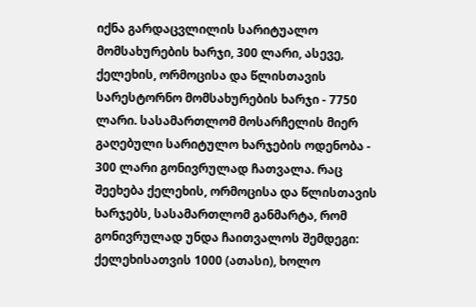იქნა გარდაცვლილის სარიტუალო მომსახურების ხარჯი, 300 ლარი, ასევე, ქელეხის, ორმოცისა და წლისთავის სარესტორნო მომსახურების ხარჯი - 7750 ლარი. სასამართლომ მოსარჩელის მიერ გაღებული სარიტულო ხარჯების ოდენობა - 300 ლარი გონივრულად ჩათვალა. რაც შეეხება ქელეხის, ორმოცისა და წლისთავის ხარჯებს, სასამართლომ განმარტა, რომ გონივრულად უნდა ჩაითვალოს შემდეგი: ქელეხისათვის 1000 (ათასი), ხოლო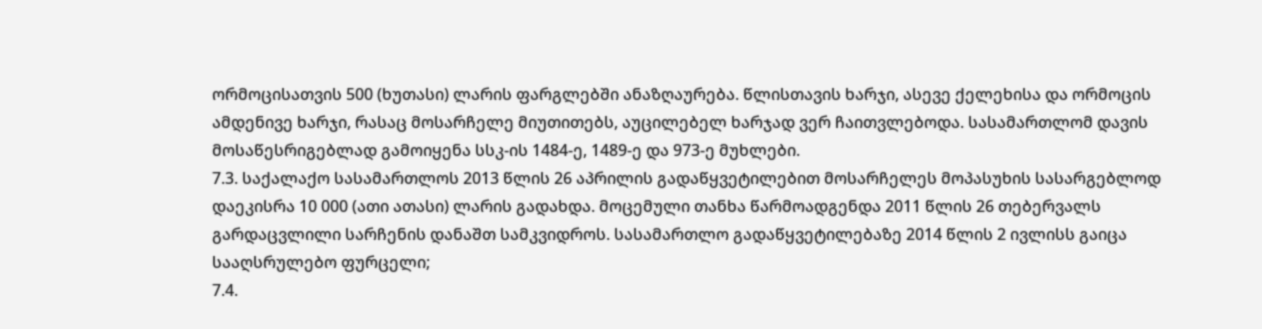ორმოცისათვის 500 (ხუთასი) ლარის ფარგლებში ანაზღაურება. წლისთავის ხარჯი, ასევე ქელეხისა და ორმოცის ამდენივე ხარჯი, რასაც მოსარჩელე მიუთითებს, აუცილებელ ხარჯად ვერ ჩაითვლებოდა. სასამართლომ დავის მოსაწესრიგებლად გამოიყენა სსკ-ის 1484-ე, 1489-ე და 973-ე მუხლები.
7.3. საქალაქო სასამართლოს 2013 წლის 26 აპრილის გადაწყვეტილებით მოსარჩელეს მოპასუხის სასარგებლოდ დაეკისრა 10 000 (ათი ათასი) ლარის გადახდა. მოცემული თანხა წარმოადგენდა 2011 წლის 26 თებერვალს გარდაცვლილი სარჩენის დანაშთ სამკვიდროს. სასამართლო გადაწყვეტილებაზე 2014 წლის 2 ივლისს გაიცა სააღსრულებო ფურცელი;
7.4.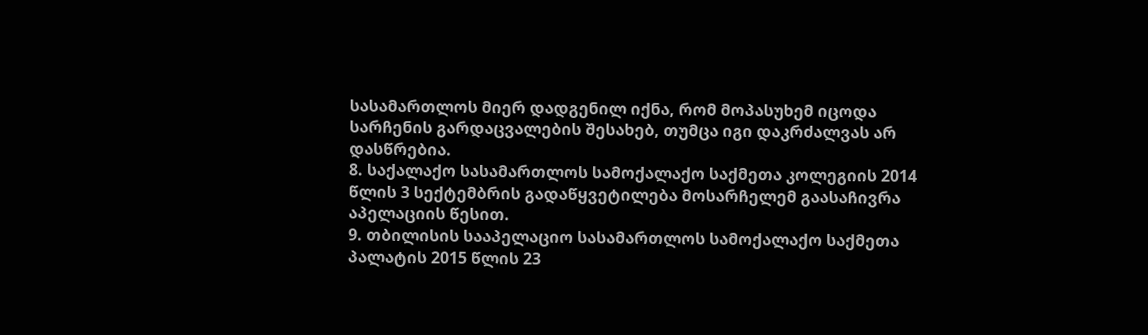სასამართლოს მიერ დადგენილ იქნა, რომ მოპასუხემ იცოდა სარჩენის გარდაცვალების შესახებ, თუმცა იგი დაკრძალვას არ დასწრებია.
8. საქალაქო სასამართლოს სამოქალაქო საქმეთა კოლეგიის 2014 წლის 3 სექტემბრის გადაწყვეტილება მოსარჩელემ გაასაჩივრა აპელაციის წესით.
9. თბილისის სააპელაციო სასამართლოს სამოქალაქო საქმეთა პალატის 2015 წლის 23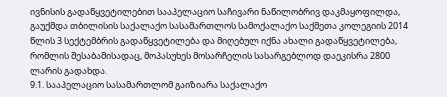ივნისის გადაწყვეტილებით სააპელაციო საჩივარი ნაწილობრივ დაკმაყოფილდა, გაუქმდა თბილისის საქალაქო სასამართლოს სამოქალაქო საქმეთა კოლეგიის 2014 წლის 3 სექტემბრის გადაწყვეტილება და მიღებულ იქნა ახალი გადაწყვეტილება, რომლის შესაბამისადაც, მოპასუხეს მოსარჩელის სასარგებლოდ დაეკისრა 2800 ლარის გადახდა.
9.1. სააპელაციო სასამართლომ გაიზიარა საქალაქო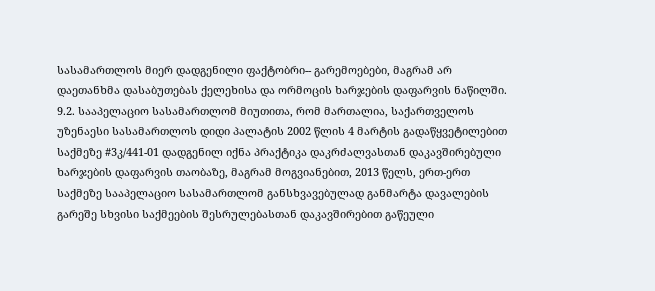სასამართლოს მიერ დადგენილი ფაქტობრი-- გარემოებები, მაგრამ არ დაეთანხმა დასაბუთებას ქელეხისა და ორმოცის ხარჯების დაფარვის ნაწილში.
9.2. სააპელაციო სასამართლომ მიუთითა, რომ მართალია, საქართველოს უზენაესი სასამართლოს დიდი პალატის 2002 წლის 4 მარტის გადაწყვეტილებით საქმეზე #3კ/441-01 დადგენილ იქნა პრაქტიკა დაკრძალვასთან დაკავშირებული ხარჯების დაფარვის თაობაზე, მაგრამ მოგვიანებით, 2013 წელს, ერთ-ერთ საქმეზე სააპელაციო სასამართლომ განსხვავებულად განმარტა დავალების გარეშე სხვისი საქმეების შესრულებასთან დაკავშირებით გაწეული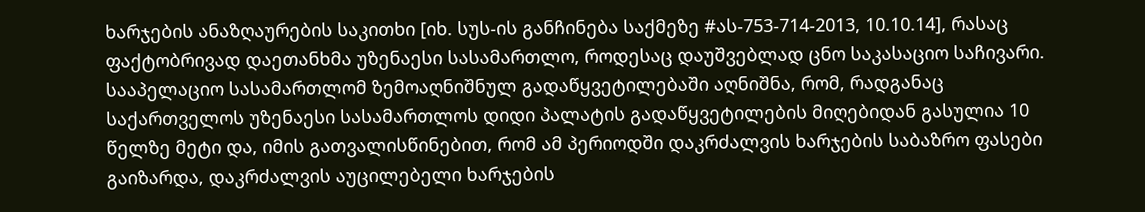ხარჯების ანაზღაურების საკითხი [იხ. სუს-ის განჩინება საქმეზე #ას-753-714-2013, 10.10.14], რასაც ფაქტობრივად დაეთანხმა უზენაესი სასამართლო, როდესაც დაუშვებლად ცნო საკასაციო საჩივარი. სააპელაციო სასამართლომ ზემოაღნიშნულ გადაწყვეტილებაში აღნიშნა, რომ, რადგანაც საქართველოს უზენაესი სასამართლოს დიდი პალატის გადაწყვეტილების მიღებიდან გასულია 10 წელზე მეტი და, იმის გათვალისწინებით, რომ ამ პერიოდში დაკრძალვის ხარჯების საბაზრო ფასები გაიზარდა, დაკრძალვის აუცილებელი ხარჯების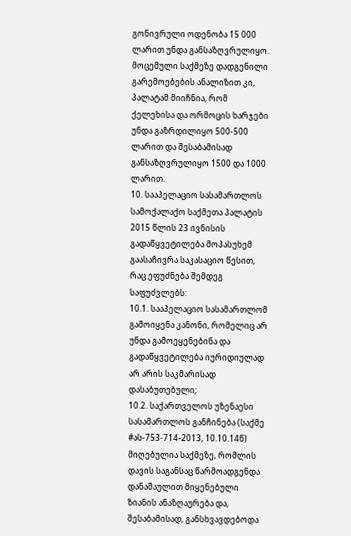გონივრული ოდენობა 15 000 ლარით უნდა განსაზღვრულიყო. მოცემული საქმეზე დადგენილი გარემოებების ანალიზით კი, პალატამ მიიჩნია, რომ ქელეხისა და ორმოცის ხარჯები უნდა გაზრდილიყო 500-500 ლარით და შესაბამისად განსაზღვრულიყო 1500 და 1000 ლარით.
10. სააპელაციო სასამართლოს სამოქალაქო საქმეთა პალატის 2015 წლის 23 ივნისის გადაწყვეტილება მოპასუხემ გაასაჩივრა საკასაციო წესით, რაც ეფუძნება შემდეგ საფუძვლებს:
10.1. სააპელაციო სასამართლომ გამოიყენა კანონი, რომელიც არ უნდა გამოეყენებინა და გადაწყვეტილება იურიდიულად არ არის საკმარისად დასაბუთებული;
10.2. საქართველოს უზენაესი სასამართლოს განჩინება (საქმე #ას-753-714-2013, 10.10.14წ) მიღებულია საქმეზე, რომლის დავის საგანსაც წარმოადგენდა დანაშაულით მიყენებული ზიანის ანაზღაურება და, შესაბამისად, განსხვავდებოდა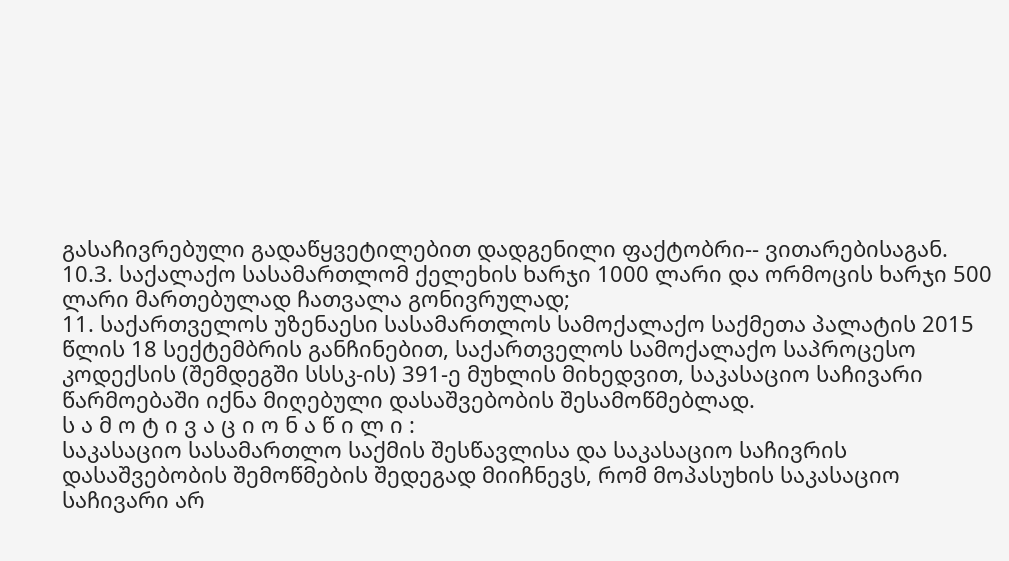გასაჩივრებული გადაწყვეტილებით დადგენილი ფაქტობრი-- ვითარებისაგან.
10.3. საქალაქო სასამართლომ ქელეხის ხარჯი 1000 ლარი და ორმოცის ხარჯი 500 ლარი მართებულად ჩათვალა გონივრულად;
11. საქართველოს უზენაესი სასამართლოს სამოქალაქო საქმეთა პალატის 2015 წლის 18 სექტემბრის განჩინებით, საქართველოს სამოქალაქო საპროცესო კოდექსის (შემდეგში სსსკ-ის) 391-ე მუხლის მიხედვით, საკასაციო საჩივარი წარმოებაში იქნა მიღებული დასაშვებობის შესამოწმებლად.
ს ა მ ო ტ ი ვ ა ც ი ო ნ ა წ ი ლ ი :
საკასაციო სასამართლო საქმის შესწავლისა და საკასაციო საჩივრის დასაშვებობის შემოწმების შედეგად მიიჩნევს, რომ მოპასუხის საკასაციო საჩივარი არ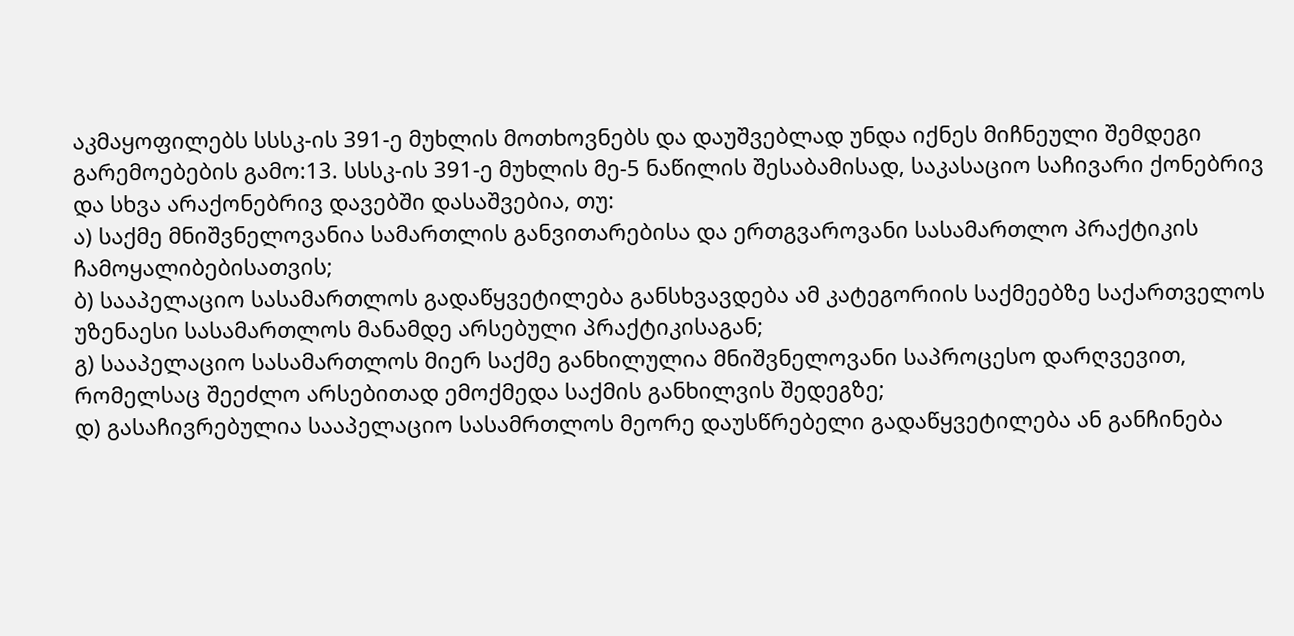აკმაყოფილებს სსსკ-ის 391-ე მუხლის მოთხოვნებს და დაუშვებლად უნდა იქნეს მიჩნეული შემდეგი გარემოებების გამო:13. სსსკ-ის 391-ე მუხლის მე-5 ნაწილის შესაბამისად, საკასაციო საჩივარი ქონებრივ და სხვა არაქონებრივ დავებში დასაშვებია, თუ:
ა) საქმე მნიშვნელოვანია სამართლის განვითარებისა და ერთგვაროვანი სასამართლო პრაქტიკის ჩამოყალიბებისათვის;
ბ) სააპელაციო სასამართლოს გადაწყვეტილება განსხვავდება ამ კატეგორიის საქმეებზე საქართველოს უზენაესი სასამართლოს მანამდე არსებული პრაქტიკისაგან;
გ) სააპელაციო სასამართლოს მიერ საქმე განხილულია მნიშვნელოვანი საპროცესო დარღვევით, რომელსაც შეეძლო არსებითად ემოქმედა საქმის განხილვის შედეგზე;
დ) გასაჩივრებულია სააპელაციო სასამრთლოს მეორე დაუსწრებელი გადაწყვეტილება ან განჩინება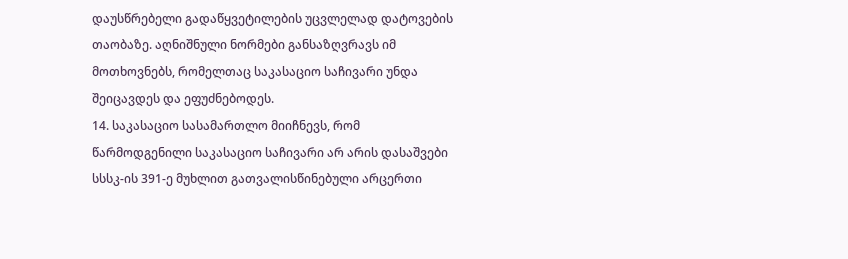დაუსწრებელი გადაწყვეტილების უცვლელად დატოვების თაობაზე. აღნიშნული ნორმები განსაზღვრავს იმ მოთხოვნებს, რომელთაც საკასაციო საჩივარი უნდა შეიცავდეს და ეფუძნებოდეს.
14. საკასაციო სასამართლო მიიჩნევს, რომ წარმოდგენილი საკასაციო საჩივარი არ არის დასაშვები სსსკ-ის 391-ე მუხლით გათვალისწინებული არცერთი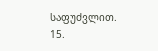საფუძვლით.
15.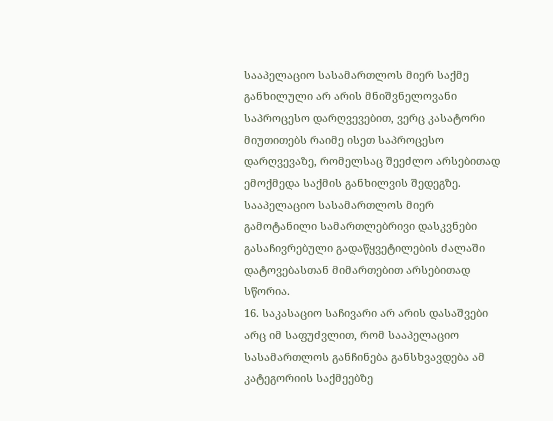სააპელაციო სასამართლოს მიერ საქმე განხილული არ არის მნიშვნელოვანი საპროცესო დარღვევებით, ვერც კასატორი მიუთითებს რაიმე ისეთ საპროცესო დარღვევაზე, რომელსაც შეეძლო არსებითად ემოქმედა საქმის განხილვის შედეგზე. სააპელაციო სასამართლოს მიერ გამოტანილი სამართლებრივი დასკვნები გასაჩივრებული გადაწყვეტილების ძალაში დატოვებასთან მიმართებით არსებითად სწორია.
16. საკასაციო საჩივარი არ არის დასაშვები არც იმ საფუძვლით, რომ სააპელაციო სასამართლოს განჩინება განსხვავდება ამ კატეგორიის საქმეებზე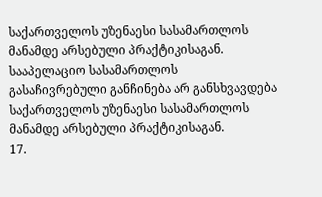საქართველოს უზენაესი სასამართლოს მანამდე არსებული პრაქტიკისაგან. სააპელაციო სასამართლოს გასაჩივრებული განჩინება არ განსხვავდება საქართველოს უზენაესი სასამართლოს მანამდე არსებული პრაქტიკისაგან.
17.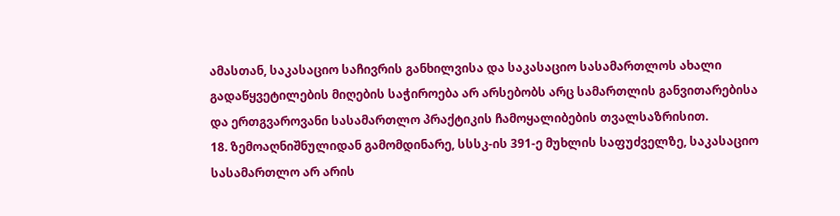ამასთან, საკასაციო საჩივრის განხილვისა და საკასაციო სასამართლოს ახალი გადაწყვეტილების მიღების საჭიროება არ არსებობს არც სამართლის განვითარებისა და ერთგვაროვანი სასამართლო პრაქტიკის ჩამოყალიბების თვალსაზრისით.
18. ზემოაღნიშნულიდან გამომდინარე, სსსკ-ის 391-ე მუხლის საფუძველზე, საკასაციო სასამართლო არ არის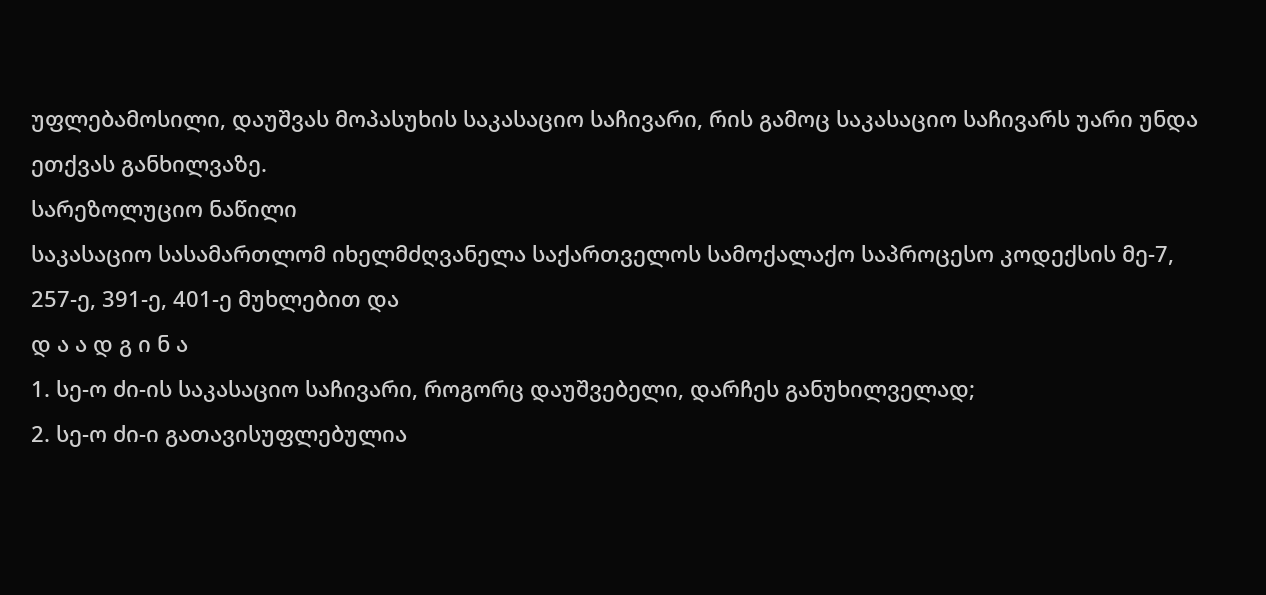უფლებამოსილი, დაუშვას მოპასუხის საკასაციო საჩივარი, რის გამოც საკასაციო საჩივარს უარი უნდა ეთქვას განხილვაზე.
სარეზოლუციო ნაწილი
საკასაციო სასამართლომ იხელმძღვანელა საქართველოს სამოქალაქო საპროცესო კოდექსის მე-7, 257-ე, 391-ე, 401-ე მუხლებით და
დ ა ა დ გ ი ნ ა
1. სე-ო ძი-ის საკასაციო საჩივარი, როგორც დაუშვებელი, დარჩეს განუხილველად;
2. სე-ო ძი-ი გათავისუფლებულია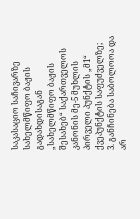საკასაციო საჩივარზე სახელმწიფო ბაჟის გადახდისაგან „სახელმწიფო ბაჟის შესახებ“ საქართველოს კანონის მე-5 მუხლის პირველი პუნქტის „მ1“ ქვეპუნქტის საფუძველზე;
3. განჩინება საბოლოოა და არ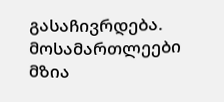გასაჩივრდება.
მოსამართლეები მზია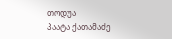თოდუა
პაატა ქათამაძე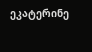ეკატერინე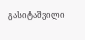გასიტაშვილი